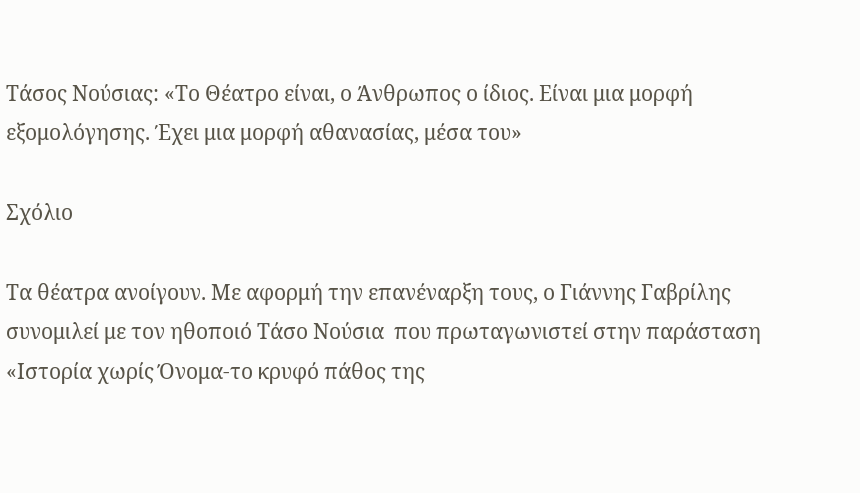Τάσος Νούσιας: «Το Θέατρο είναι, ο Άνθρωπος ο ίδιος. Είναι μια μορφή εξομολόγησης. Έχει μια μορφή αθανασίας, μέσα του»

Σχόλιο

Τα θέατρα ανοίγουν. Με αφορμή την επανέναρξη τους, ο Γιάννης Γαβρίλης συνομιλεί με τον ηθοποιό Τάσο Νούσια  που πρωταγωνιστεί στην παράσταση «Ιστορία χωρίς Όνομα-το κρυφό πάθος της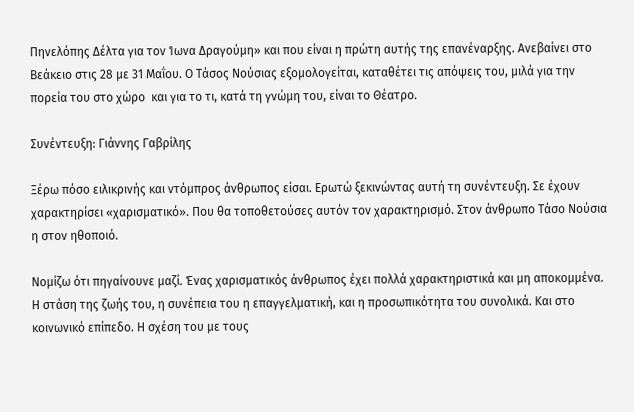Πηνελόπης Δέλτα για τον Ίωνα Δραγούμη» και που είναι η πρώτη αυτής της επανέναρξης. Ανεβαίνει στο Βεάκειο στις 28 με 31 Μαΐου. Ο Τάσος Νούσιας εξομολογείται, καταθέτει τις απόψεις του, μιλά για την πορεία του στο χώρο  και για το τι, κατά τη γνώμη του, είναι το Θέατρο.

Συνέντευξη: Γιάννης Γαβρίλης

Ξέρω πόσο ειλικρινής και ντόμπρος άνθρωπος είσαι. Ερωτώ ξεκινώντας αυτή τη συνέντευξη. Σε έχουν χαρακτηρίσει «χαρισματικό». Που θα τοποθετούσες αυτόν τον χαρακτηρισμό. Στον άνθρωπο Τάσο Νούσια η στον ηθοποιό.

Νομίζω ότι πηγαίνουνε μαζί. Ένας χαρισματικός άνθρωπος έχει πολλά χαρακτηριστικά και μη αποκομμένα. Η στάση της ζωής του, η συνέπεια του η επαγγελματική, και η προσωπικότητα του συνολικά. Και στο κοινωνικό επίπεδο. Η σχέση του με τους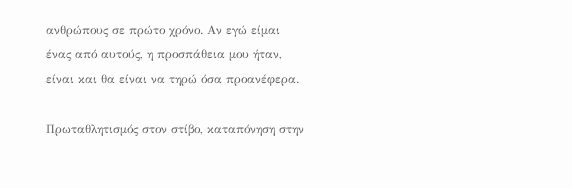ανθρώπους σε πρώτο χρόνο. Αν εγώ είμαι ένας από αυτούς, η προσπάθεια μου ήταν, είναι και θα είναι να τηρώ όσα προανέφερα.

Πρωταθλητισμός στον στίβο, καταπόνηση στην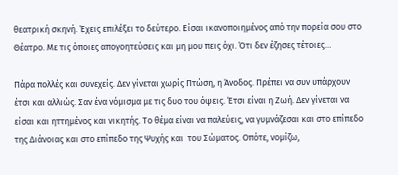θεατρική σκηνή. Έχεις επιλέξει το δεύτερο. Είσαι ικανοποιημένος από την πορεία σου στο Θέατρο. Με τις όποιες απογοητεύσεις και μη μου πεις όχι. Ότι δεν έζησες τέτοιες…

Πάρα πολλές και συνεχείς. Δεν γίνεται χωρίς Πτώση, η Άνοδος. Πρέπει να συν υπάρχουν έτσι και αλλιώς. Σαν ένα νόμισμα με τις δυο του όψεις. Έτσι είναι η Ζωή. Δεν γίνεται να είσαι και ηττημένος και νικητής. Το θέμα είναι να παλεύεις, να γυμνάζεσαι και στο επίπεδο της Διάνοιας και στο επίπεδο της Ψυχής και  του Σώματος. Οπότε, νομίζω,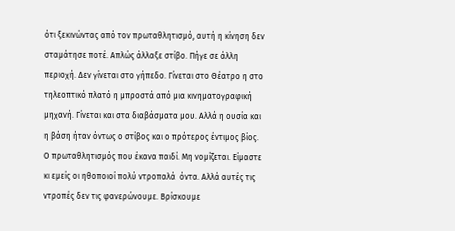ότι ξεκινώντας από τον πρωταθλητισμό, αυτή η κίνηση δεν σταμάτησε ποτέ. Απλώς άλλαξε στίβο. Πήγε σε άλλη περιοχή. Δεν γίνεται στο γήπεδο. Γίνεται στο Θέατρο η στο τηλεοπτικό πλατό η μπροστά από μια κινηματογραφική μηχανή. Γίνεται και στα διαβάσματα μου. Αλλά η ουσία και η βάση ήταν όντως ο στίβος και ο πρότερος έντιμος βίος. Ο πρωταθλητισμός που έκανα παιδί. Μη νομίζεται. Είμαστε κι εμείς οι ηθοποιοί πολύ ντροπαλά  όντα. Αλλά αυτές τις ντροπές δεν τις φανερώνουμε. Βρίσκουμε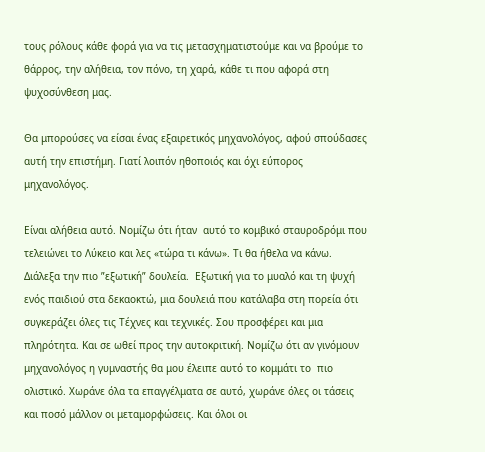τους ρόλους κάθε φορά για να τις μετασχηματιστούμε και να βρούμε το θάρρος, την αλήθεια, τον πόνο, τη χαρά, κάθε τι που αφορά στη ψυχοσύνθεση μας.

Θα μπορούσες να είσαι ένας εξαιρετικός μηχανολόγος, αφού σπούδασες αυτή την επιστήμη. Γιατί λοιπόν ηθοποιός και όχι εύπορος μηχανολόγος.

Είναι αλήθεια αυτό. Νομίζω ότι ήταν  αυτό το κομβικό σταυροδρόμι που τελειώνει το Λύκειο και λες «τώρα τι κάνω». Τι θα ήθελα να κάνω. Διάλεξα την πιο ”εξωτική” δουλεία.  Εξωτική για το μυαλό και τη ψυχή ενός παιδιού στα δεκαοκτώ, μια δουλειά που κατάλαβα στη πορεία ότι  συγκεράζει όλες τις Τέχνες και τεχνικές. Σου προσφέρει και μια πληρότητα. Και σε ωθεί προς την αυτοκριτική. Νομίζω ότι αν γινόμουν μηχανολόγος η γυμναστής θα μου έλειπε αυτό το κομμάτι το  πιο ολιστικό. Χωράνε όλα τα επαγγέλματα σε αυτό, χωράνε όλες οι τάσεις και ποσό μάλλον οι μεταμορφώσεις. Και όλοι οι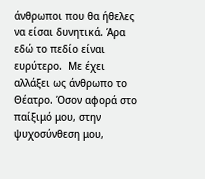άνθρωποι που θα ήθελες να είσαι δυνητικά. Άρα  εδώ το πεδίο είναι ευρύτερο.  Με έχει αλλάξει ως άνθρωπο το Θέατρο. Όσον αφορά στο παίξιμό μου, στην ψυχοσύνθεση μου,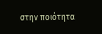στην ποιότητα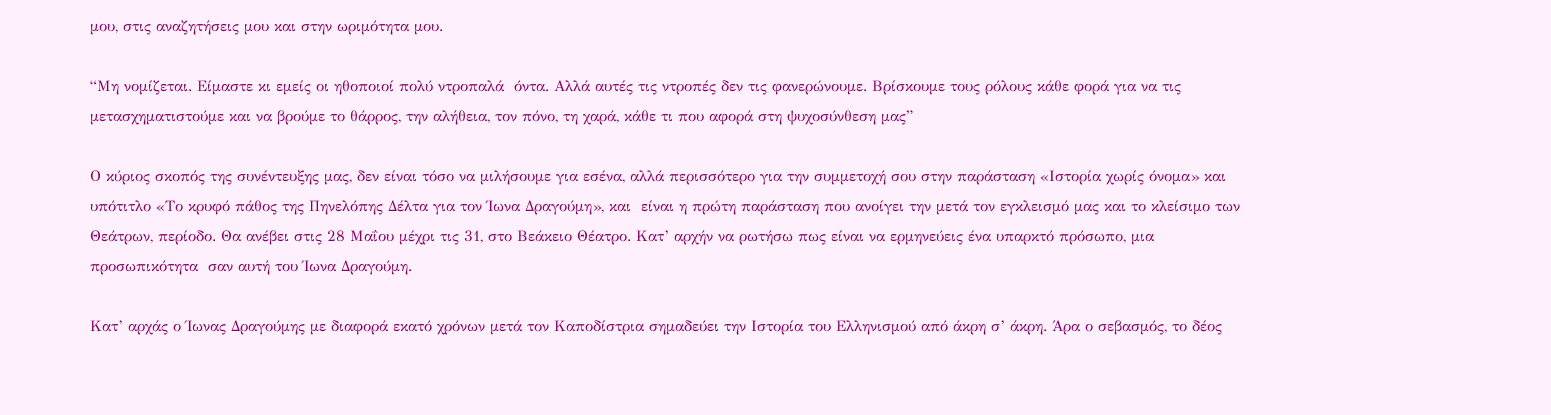μου, στις αναζητήσεις μου και στην ωριμότητα μου.

“Μη νομίζεται. Είμαστε κι εμείς οι ηθοποιοί πολύ ντροπαλά  όντα. Αλλά αυτές τις ντροπές δεν τις φανερώνουμε. Βρίσκουμε τους ρόλους κάθε φορά για να τις μετασχηματιστούμε και να βρούμε το θάρρος, την αλήθεια, τον πόνο, τη χαρά, κάθε τι που αφορά στη ψυχοσύνθεση μας”

Ο κύριος σκοπός της συνέντευξης μας, δεν είναι τόσο να μιλήσουμε για εσένα, αλλά περισσότερο για την συμμετοχή σου στην παράσταση «Ιστορία χωρίς όνομα» και υπότιτλο «Το κρυφό πάθος της Πηνελόπης Δέλτα για τον Ίωνα Δραγούμη», και  είναι η πρώτη παράσταση που ανοίγει την μετά τον εγκλεισμό μας και το κλείσιμο των Θεάτρων, περίοδο. Θα ανέβει στις 28 Μαΐου μέχρι τις 31, στο Βεάκειο Θέατρο. Κατ’ αρχήν να ρωτήσω πως είναι να ερμηνεύεις ένα υπαρκτό πρόσωπο, μια προσωπικότητα  σαν αυτή του Ίωνα Δραγούμη.

Κατ’ αρχάς ο Ίωνας Δραγούμης με διαφορά εκατό χρόνων μετά τον Καποδίστρια σημαδεύει την Ιστορία του Ελληνισμού από άκρη σ’ άκρη. Άρα ο σεβασμός, το δέος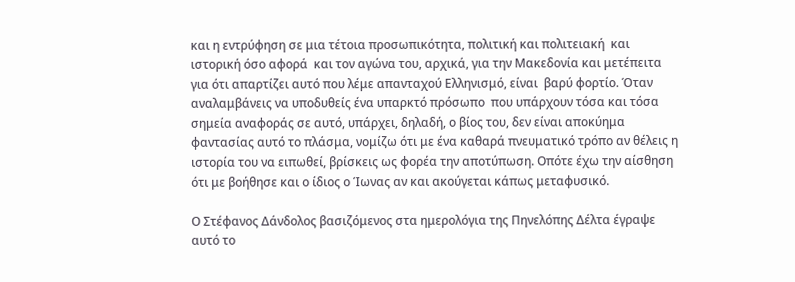και η εντρύφηση σε μια τέτοια προσωπικότητα, πολιτική και πολιτειακή  και ιστορική όσο αφορά  και τον αγώνα του, αρχικά, για την Μακεδονία και μετέπειτα για ότι απαρτίζει αυτό που λέμε απανταχού Ελληνισμό, είναι  βαρύ φορτίο. Όταν αναλαμβάνεις να υποδυθείς ένα υπαρκτό πρόσωπο  που υπάρχουν τόσα και τόσα σημεία αναφοράς σε αυτό, υπάρχει, δηλαδή, ο βίος του, δεν είναι αποκύημα φαντασίας αυτό το πλάσμα, νομίζω ότι με ένα καθαρά πνευματικό τρόπο αν θέλεις η ιστορία του να ειπωθεί, βρίσκεις ως φορέα την αποτύπωση. Οπότε έχω την αίσθηση ότι με βοήθησε και ο ίδιος ο Ίωνας αν και ακούγεται κάπως μεταφυσικό.

Ο Στέφανος Δάνδολος βασιζόμενος στα ημερολόγια της Πηνελόπης Δέλτα έγραψε αυτό το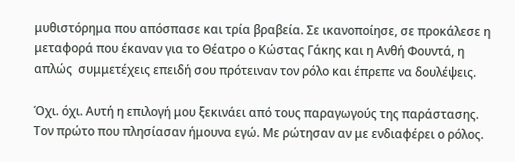μυθιστόρημα που απόσπασε και τρία βραβεία. Σε ικανοποίησε, σε προκάλεσε η μεταφορά που έκαναν για το Θέατρο ο Κώστας Γάκης και η Ανθή Φουντά, η απλώς  συμμετέχεις επειδή σου πρότειναν τον ρόλο και έπρεπε να δουλέψεις.

Όχι. όχι. Αυτή η επιλογή μου ξεκινάει από τους παραγωγούς της παράστασης. Τον πρώτο που πλησίασαν ήμουνα εγώ. Με ρώτησαν αν με ενδιαφέρει ο ρόλος.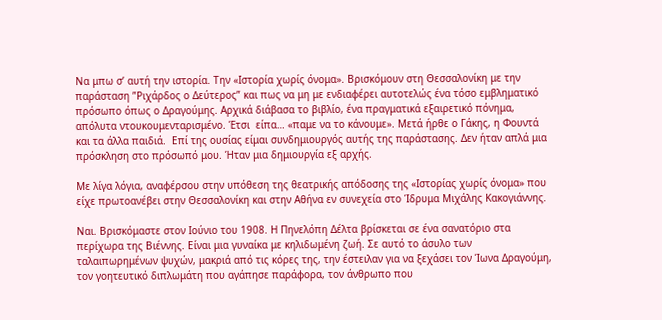Να μπω σ’ αυτή την ιστορία. Την «Ιστορία χωρίς όνομα». Βρισκόμουν στη Θεσσαλονίκη με την παράσταση ”Ριχάρδος ο Δεύτερος” και πως να μη με ενδιαφέρει αυτοτελώς ένα τόσο εμβληματικό πρόσωπο όπως ο Δραγούμης. Αρχικά διάβασα το βιβλίο, ένα πραγματικά εξαιρετικό πόνημα, απόλυτα ντουκουμενταρισμένο. Έτσι  είπα… «παμε να το κάνουμε». Μετά ήρθε ο Γάκης, η Φουντά και τα άλλα παιδιά.  Επί της ουσίας είμαι συνδημιουργός αυτής της παράστασης. Δεν ήταν απλά μια πρόσκληση στο πρόσωπό μου. Ήταν μια δημιουργία εξ αρχής.

Με λίγα λόγια, αναφέρσου στην υπόθεση της θεατρικής απόδοσης της «Ιστορίας χωρίς όνομα» που είχε πρωτoανέβει στην Θεσσαλονίκη και στην Αθήνα εν συνεχεία στο Ίδρυμα Μιχάλης Κακογιάννης.

Ναι. Βρισκόμαστε στον Ιούνιο του 1908. Η Πηνελόπη Δέλτα βρίσκεται σε ένα σανατόριο στα περίχωρα της Βιέννης. Είναι μια γυναίκα με κηλιδωμένη ζωή. Σε αυτό το άσυλο των ταλαιπωρημένων ψυχών, μακριά από τις κόρες της, την έστειλαν για να ξεχάσει τον Ίωνα Δραγούμη, τον γοητευτικό διπλωμάτη που αγάπησε παράφορα, τον άνθρωπο που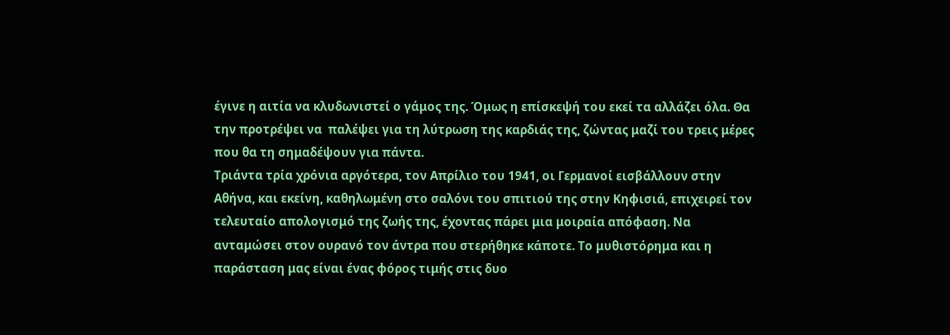έγινε η αιτία να κλυδωνιστεί ο γάμος της. Όμως η επίσκεψή του εκεί τα αλλάζει όλα. Θα την προτρέψει να  παλέψει για τη λύτρωση της καρδιάς της, ζώντας μαζί του τρεις μέρες που θα τη σημαδέψουν για πάντα.
Τριάντα τρία χρόνια αργότερα, τον Απρίλιο του 1941, οι Γερμανοί εισβάλλουν στην Αθήνα, και εκείνη, καθηλωμένη στο σαλόνι του σπιτιού της στην Κηφισιά, επιχειρεί τον τελευταίο απολογισμό της ζωής της, έχοντας πάρει μια μοιραία απόφαση. Να ανταμώσει στον ουρανό τον άντρα που στερήθηκε κάποτε. Το μυθιστόρημα και η παράσταση μας είναι ένας φόρος τιμής στις δυο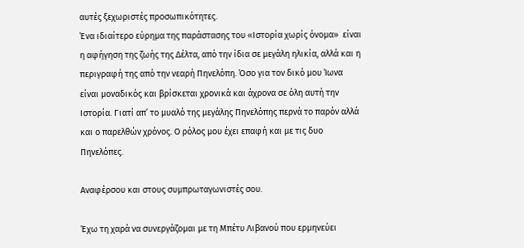αυτές ξεχωριστές προσωπικότητες.
Ένα ιδιαίτερο εύρημα της παράστασης του «Ιστορία χωρίς όνομα»  είναι η αφήγηση της ζωής της Δέλτα, από την ίδια σε μεγάλη ηλικία, αλλά και η περιγραφή της από την νεαρή Πηνελόπη. Όσο για τον δικό μου Ίωνα είναι μοναδικός και βρίσκεται χρονικά και άχρονα σε όλη αυτή την Ιστορία. Γιατί απ’ το μυαλό της μεγάλης Πηνελόπης περνά το παρόν αλλά και ο παρελθών χρόνος. Ο ρόλος μου έχει επαφή και με τις δυο Πηνελόπες.

Αναφέρσου και στους συμπρωταγωνιστές σου.

Έχω τη χαρά να συνεργάζομαι με τη Μπέτυ Λιβανού που ερμηνεύει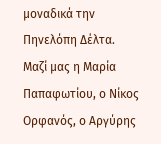μοναδικά την Πηνελόπη Δέλτα. Μαζί μας η Μαρία Παπαφωτίου, ο Νίκος Ορφανός, ο Αργύρης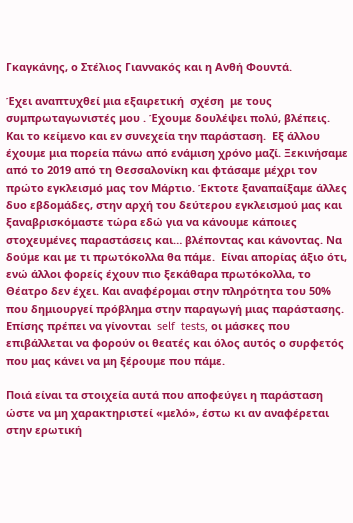Γκαγκάνης, ο Στέλιος Γιαννακός και η Ανθή Φουντά.

Έχει αναπτυχθεί μια εξαιρετική  σχέση  με τους συμπρωταγωνιστές μου . Έχουμε δουλέψει πολύ, βλέπεις. Και το κείμενο και εν συνεχεία την παράσταση.  Εξ άλλου έχουμε μια πορεία πάνω από ενάμιση χρόνο μαζί. Ξεκινήσαμε από το 2019 από τη Θεσσαλονίκη και φτάσαμε μέχρι τον πρώτο εγκλεισμό μας τον Μάρτιο. Έκτοτε ξαναπαίξαμε άλλες δυο εβδομάδες, στην αρχή του δεύτερου εγκλεισμού μας και ξαναβρισκόμαστε τώρα εδώ για να κάνουμε κάποιες στοχευμένες παραστάσεις και… βλέποντας και κάνοντας. Να δούμε και με τι πρωτόκολλα θα πάμε.  Είναι απορίας άξιο ότι, ενώ άλλοι φορείς έχουν πιο ξεκάθαρα πρωτόκολλα, το Θέατρο δεν έχει. Και αναφέρομαι στην πληρότητα του 50% που δημιουργεί πρόβλημα στην παραγωγή μιας παράστασης. Επίσης πρέπει να γίνονται  self  tests, οι μάσκες που επιβάλλεται να φορούν οι θεατές και όλος αυτός ο συρφετός που μας κάνει να μη ξέρουμε που πάμε.

Ποιά είναι τα στοιχεία αυτά που αποφεύγει η παράσταση ώστε να μη χαρακτηριστεί «μελό», έστω κι αν αναφέρεται στην ερωτική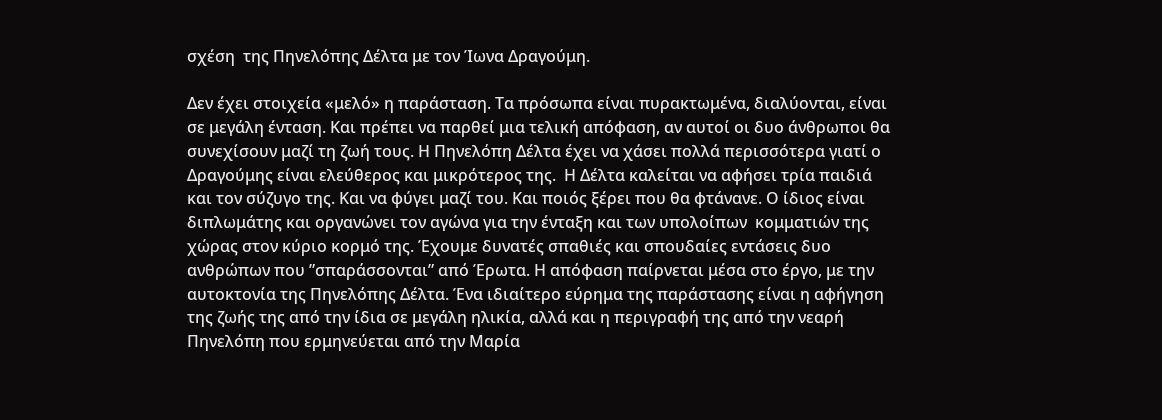σχέση  της Πηνελόπης Δέλτα με τον Ίωνα Δραγούμη.

Δεν έχει στοιχεία «μελό» η παράσταση. Τα πρόσωπα είναι πυρακτωμένα, διαλύονται, είναι σε μεγάλη ένταση. Και πρέπει να παρθεί μια τελική απόφαση, αν αυτοί οι δυο άνθρωποι θα συνεχίσουν μαζί τη ζωή τους. Η Πηνελόπη Δέλτα έχει να χάσει πολλά περισσότερα γιατί ο Δραγούμης είναι ελεύθερος και μικρότερος της.  Η Δέλτα καλείται να αφήσει τρία παιδιά και τον σύζυγο της. Και να φύγει μαζί του. Και ποιός ξέρει που θα φτάνανε. Ο ίδιος είναι διπλωμάτης και οργανώνει τον αγώνα για την ένταξη και των υπολοίπων  κομματιών της χώρας στον κύριο κορμό της. Έχουμε δυνατές σπαθιές και σπουδαίες εντάσεις δυο ανθρώπων που ”σπαράσσονται” από Έρωτα. Η απόφαση παίρνεται μέσα στο έργο, με την αυτοκτονία της Πηνελόπης Δέλτα. Ένα ιδιαίτερο εύρημα της παράστασης είναι η αφήγηση της ζωής της από την ίδια σε μεγάλη ηλικία, αλλά και η περιγραφή της από την νεαρή Πηνελόπη που ερμηνεύεται από την Μαρία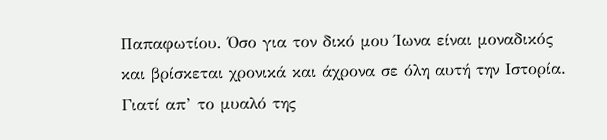Παπαφωτίου. Όσο για τον δικό μου Ίωνα είναι μοναδικός και βρίσκεται χρονικά και άχρονα σε όλη αυτή την Ιστορία. Γιατί απ’ το μυαλό της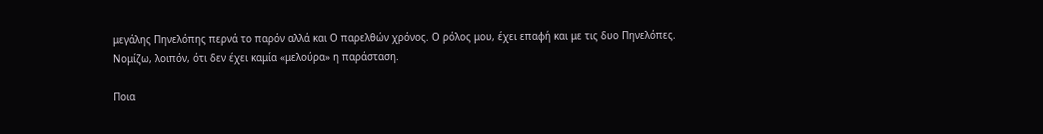μεγάλης Πηνελόπης περνά το παρόν αλλά και Ο παρελθών χρόνος. Ο ρόλος μου, έχει επαφή και με τις δυο Πηνελόπες. Νομίζω, λοιπόν, ότι δεν έχει καμία «μελούρα» η παράσταση.

Ποια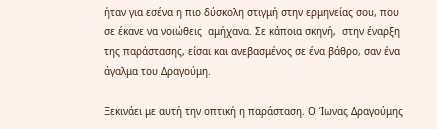ήταν για εσένα η πιο δύσκολη στιγμή στην ερμηνείας σου, που σε έκανε να νοιώθεις  αμήχανα. Σε κάποια σκηνή,  στην έναρξη της παράστασης, είσαι και ανεβασμένος σε ένα βάθρο, σαν ένα άγαλμα του Δραγούμη.

Ξεκινάει με αυτή την οπτική η παράσταση. Ο Ίωνας Δραγούμης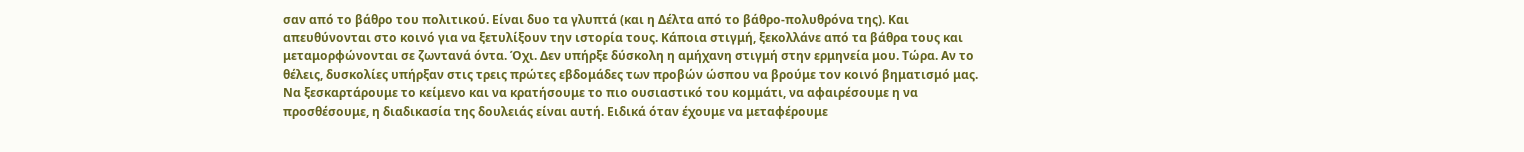σαν από το βάθρο του πολιτικού. Είναι δυο τα γλυπτά (και η Δέλτα από το βάθρο-πολυθρόνα της). Και απευθύνονται στο κοινό για να ξετυλίξουν την ιστορία τους. Κάποια στιγμή, ξεκολλάνε από τα βάθρα τους και μεταμορφώνονται σε ζωντανά όντα. Όχι. Δεν υπήρξε δύσκολη η αμήχανη στιγμή στην ερμηνεία μου. Τώρα. Αν το θέλεις, δυσκολίες υπήρξαν στις τρεις πρώτες εβδομάδες των προβών ώσπου να βρούμε τον κοινό βηματισμό μας. Να ξεσκαρτάρουμε το κείμενο και να κρατήσουμε το πιο ουσιαστικό του κομμάτι, να αφαιρέσουμε η να προσθέσουμε, η διαδικασία της δουλειάς είναι αυτή. Ειδικά όταν έχουμε να μεταφέρουμε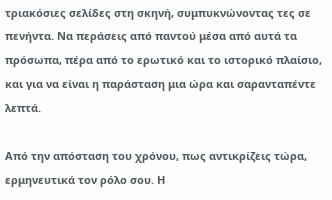τριακόσιες σελίδες στη σκηνή, συμπυκνώνοντας τες σε πενήντα. Να περάσεις από παντού μέσα από αυτά τα πρόσωπα, πέρα από το ερωτικό και το ιστορικό πλαίσιο, και για να είναι η παράσταση μια ώρα και σαρανταπέντε λεπτά.

Από την απόσταση του χρόνου, πως αντικρίζεις τώρα, ερμηνευτικά τον ρόλο σου. Η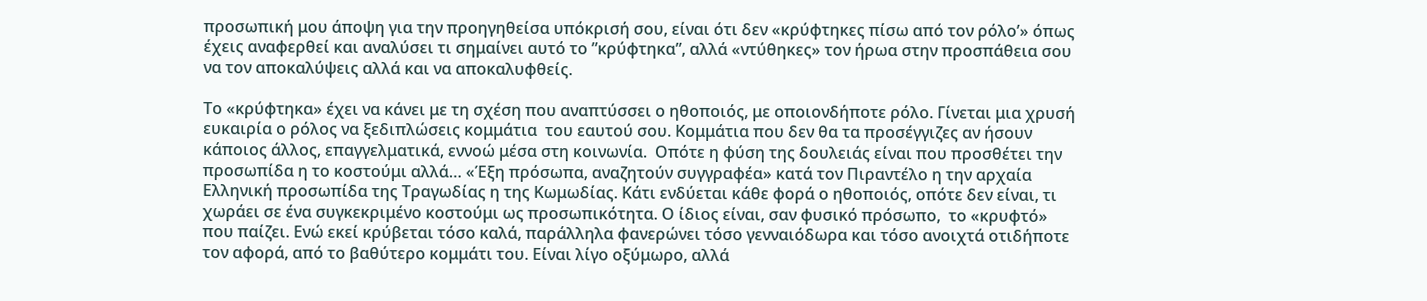προσωπική μου άποψη για την προηγηθείσα υπόκρισή σου, είναι ότι δεν «κρύφτηκες πίσω από τον ρόλο’» όπως έχεις αναφερθεί και αναλύσει τι σημαίνει αυτό το ”κρύφτηκα”, αλλά «ντύθηκες» τον ήρωα στην προσπάθεια σου να τον αποκαλύψεις αλλά και να αποκαλυφθείς.

Το «κρύφτηκα» έχει να κάνει με τη σχέση που αναπτύσσει ο ηθοποιός, με οποιονδήποτε ρόλο. Γίνεται μια χρυσή ευκαιρία ο ρόλος να ξεδιπλώσεις κομμάτια  του εαυτού σου. Κομμάτια που δεν θα τα προσέγγιζες αν ήσουν κάποιος άλλος, επαγγελματικά, εννοώ μέσα στη κοινωνία.  Οπότε η φύση της δουλειάς είναι που προσθέτει την προσωπίδα η το κοστούμι αλλά… «Έξη πρόσωπα, αναζητούν συγγραφέα» κατά τον Πιραντέλο η την αρχαία Ελληνική προσωπίδα της Τραγωδίας η της Κωμωδίας. Κάτι ενδύεται κάθε φορά ο ηθοποιός, οπότε δεν είναι, τι χωράει σε ένα συγκεκριμένο κοστούμι ως προσωπικότητα. Ο ίδιος είναι, σαν φυσικό πρόσωπο,  το «κρυφτό» που παίζει. Ενώ εκεί κρύβεται τόσο καλά, παράλληλα φανερώνει τόσο γενναιόδωρα και τόσο ανοιχτά οτιδήποτε τον αφορά, από το βαθύτερο κομμάτι του. Είναι λίγο οξύμωρο, αλλά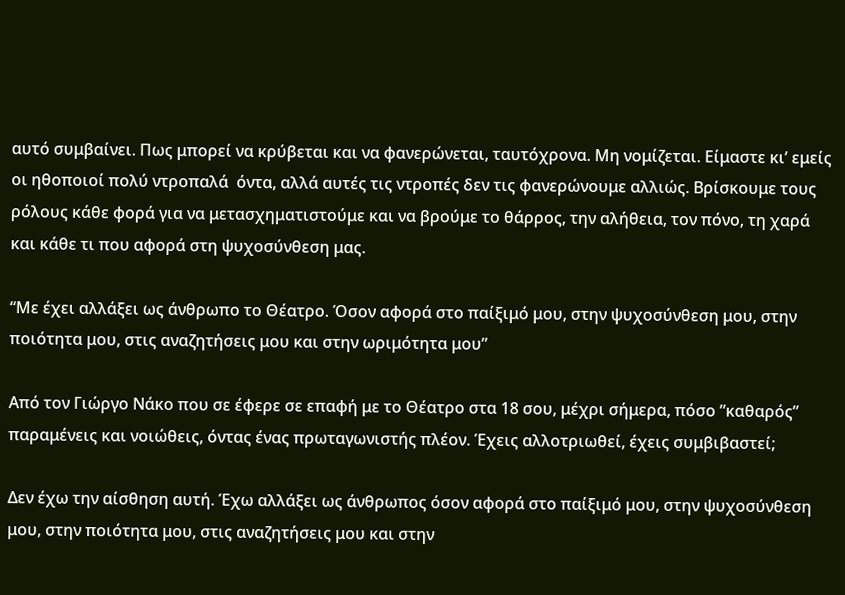αυτό συμβαίνει. Πως μπορεί να κρύβεται και να φανερώνεται, ταυτόχρονα. Μη νομίζεται. Είμαστε κι’ εμείς οι ηθοποιοί πολύ ντροπαλά  όντα, αλλά αυτές τις ντροπές δεν τις φανερώνουμε αλλιώς. Βρίσκουμε τους ρόλους κάθε φορά για να μετασχηματιστούμε και να βρούμε το θάρρος, την αλήθεια, τον πόνο, τη χαρά και κάθε τι που αφορά στη ψυχοσύνθεση μας.

“Με έχει αλλάξει ως άνθρωπο το Θέατρο. Όσον αφορά στο παίξιμό μου, στην ψυχοσύνθεση μου, στην ποιότητα μου, στις αναζητήσεις μου και στην ωριμότητα μου”

Από τον Γιώργο Νάκο που σε έφερε σε επαφή με το Θέατρο στα 18 σου, μέχρι σήμερα, πόσο ”καθαρός” παραμένεις και νοιώθεις, όντας ένας πρωταγωνιστής πλέον. Έχεις αλλοτριωθεί, έχεις συμβιβαστεί;

Δεν έχω την αίσθηση αυτή. Έχω αλλάξει ως άνθρωπος όσον αφορά στο παίξιμό μου, στην ψυχοσύνθεση μου, στην ποιότητα μου, στις αναζητήσεις μου και στην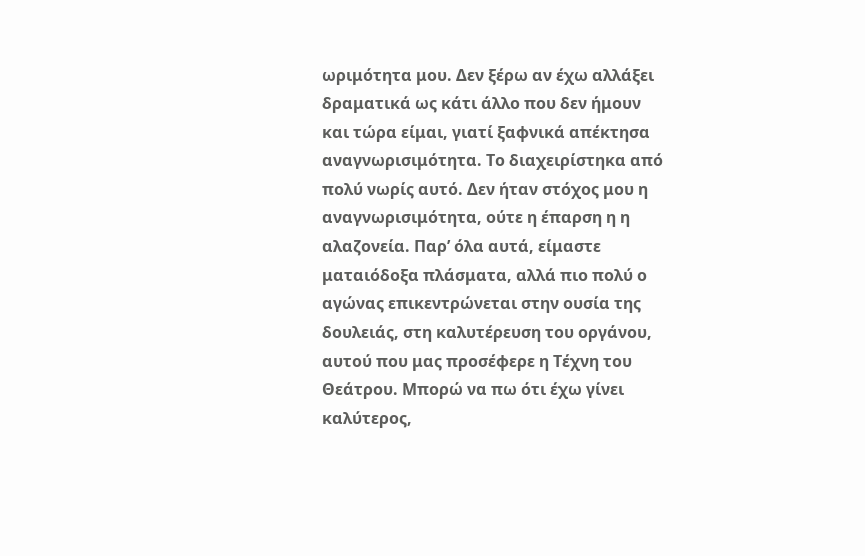ωριμότητα μου. Δεν ξέρω αν έχω αλλάξει δραματικά ως κάτι άλλο που δεν ήμουν και τώρα είμαι, γιατί ξαφνικά απέκτησα αναγνωρισιμότητα. Το διαχειρίστηκα από πολύ νωρίς αυτό. Δεν ήταν στόχος μου η αναγνωρισιμότητα, ούτε η έπαρση η η αλαζονεία. Παρ’ όλα αυτά, είμαστε ματαιόδοξα πλάσματα, αλλά πιο πολύ ο αγώνας επικεντρώνεται στην ουσία της δουλειάς, στη καλυτέρευση του οργάνου, αυτού που μας προσέφερε η Τέχνη του Θεάτρου. Μπορώ να πω ότι έχω γίνει καλύτερος,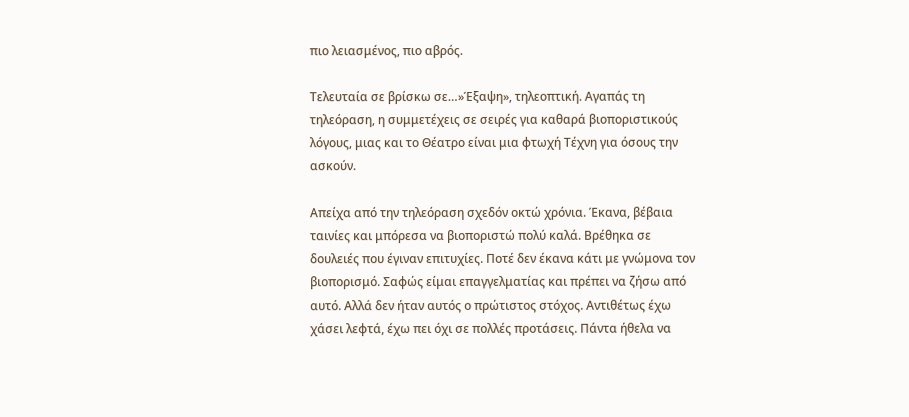πιο λειασμένος, πιο αβρός.

Τελευταία σε βρίσκω σε…»Έξαψη», τηλεοπτική. Αγαπάς τη τηλεόραση, η συμμετέχεις σε σειρές για καθαρά βιοποριστικούς λόγους, μιας και το Θέατρο είναι μια φτωχή Τέχνη για όσους την ασκούν.

Απείχα από την τηλεόραση σχεδόν οκτώ χρόνια. Έκανα, βέβαια ταινίες και μπόρεσα να βιοποριστώ πολύ καλά. Βρέθηκα σε δουλειές που έγιναν επιτυχίες. Ποτέ δεν έκανα κάτι με γνώμονα τον βιοπορισμό. Σαφώς είμαι επαγγελματίας και πρέπει να ζήσω από αυτό. Αλλά δεν ήταν αυτός ο πρώτιστος στόχος. Αντιθέτως έχω χάσει λεφτά, έχω πει όχι σε πολλές προτάσεις. Πάντα ήθελα να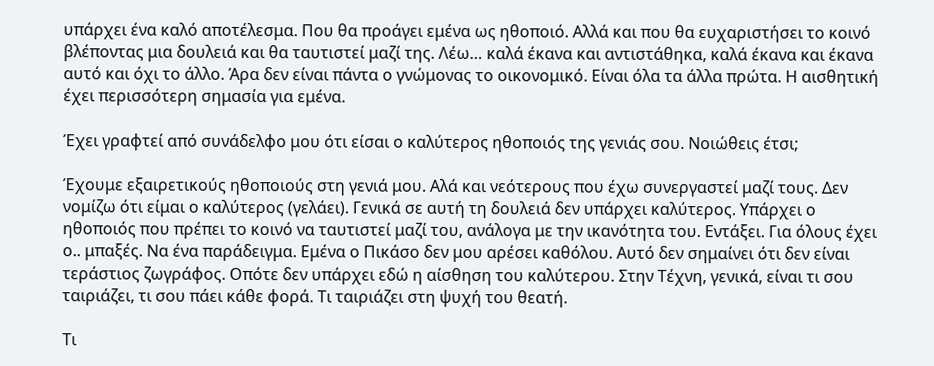υπάρχει ένα καλό αποτέλεσμα. Που θα προάγει εμένα ως ηθοποιό. Αλλά και που θα ευχαριστήσει το κοινό βλέποντας μια δουλειά και θα ταυτιστεί μαζί της. Λέω… καλά έκανα και αντιστάθηκα, καλά έκανα και έκανα αυτό και όχι το άλλο. Άρα δεν είναι πάντα ο γνώμονας το οικονομικό. Είναι όλα τα άλλα πρώτα. Η αισθητική έχει περισσότερη σημασία για εμένα.

Έχει γραφτεί από συνάδελφο μου ότι είσαι ο καλύτερος ηθοποιός της γενιάς σου. Νοιώθεις έτσι;

Έχουμε εξαιρετικούς ηθοποιούς στη γενιά μου. Αλά και νεότερους που έχω συνεργαστεί μαζί τους. Δεν νομίζω ότι είμαι ο καλύτερος (γελάει). Γενικά σε αυτή τη δουλειά δεν υπάρχει καλύτερος. Υπάρχει ο ηθοποιός που πρέπει το κοινό να ταυτιστεί μαζί του, ανάλογα με την ικανότητα του. Εντάξει. Για όλους έχει ο.. μπαξές. Να ένα παράδειγμα. Εμένα ο Πικάσο δεν μου αρέσει καθόλου. Αυτό δεν σημαίνει ότι δεν είναι τεράστιος ζωγράφος. Οπότε δεν υπάρχει εδώ η αίσθηση του καλύτερου. Στην Τέχνη, γενικά, είναι τι σου ταιριάζει, τι σου πάει κάθε φορά. Τι ταιριάζει στη ψυχή του θεατή.

Τι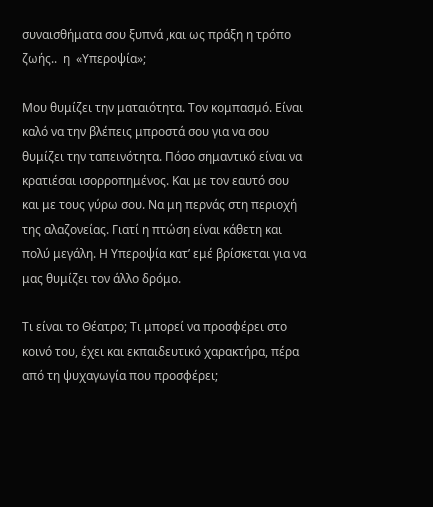συναισθήματα σου ξυπνά ,και ως πράξη η τρόπο ζωής..  η  «Υπεροψία»;

Μου θυμίζει την ματαιότητα. Τον κομπασμό. Είναι καλό να την βλέπεις μπροστά σου για να σου θυμίζει την ταπεινότητα. Πόσο σημαντικό είναι να κρατιέσαι ισορροπημένος. Και με τον εαυτό σου και με τους γύρω σου. Να μη περνάς στη περιοχή της αλαζονείας. Γιατί η πτώση είναι κάθετη και πολύ μεγάλη. Η Υπεροψία κατ’ εμέ βρίσκεται για να μας θυμίζει τον άλλο δρόμο.

Τι είναι το Θέατρο; Τι μπορεί να προσφέρει στο κοινό του, έχει και εκπαιδευτικό χαρακτήρα, πέρα από τη ψυχαγωγία που προσφέρει;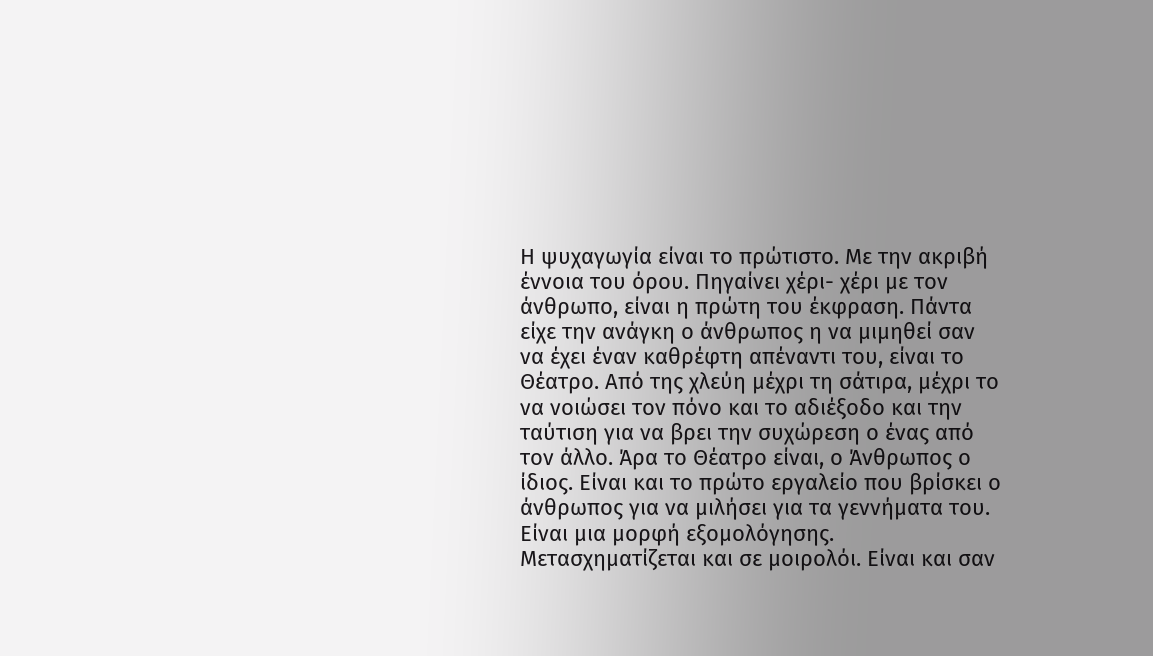Η ψυχαγωγία είναι το πρώτιστο. Με την ακριβή έννοια του όρου. Πηγαίνει χέρι- χέρι με τον άνθρωπο, είναι η πρώτη του έκφραση. Πάντα είχε την ανάγκη ο άνθρωπος η να μιμηθεί σαν να έχει έναν καθρέφτη απέναντι του, είναι το Θέατρο. Από της χλεύη μέχρι τη σάτιρα, μέχρι το να νοιώσει τον πόνο και το αδιέξοδο και την ταύτιση για να βρει την συχώρεση ο ένας από τον άλλο. Άρα το Θέατρο είναι, ο Άνθρωπος ο ίδιος. Είναι και το πρώτο εργαλείο που βρίσκει ο άνθρωπος για να μιλήσει για τα γεννήματα του. Είναι μια μορφή εξομολόγησης. Μετασχηματίζεται και σε μοιρολόι. Είναι και σαν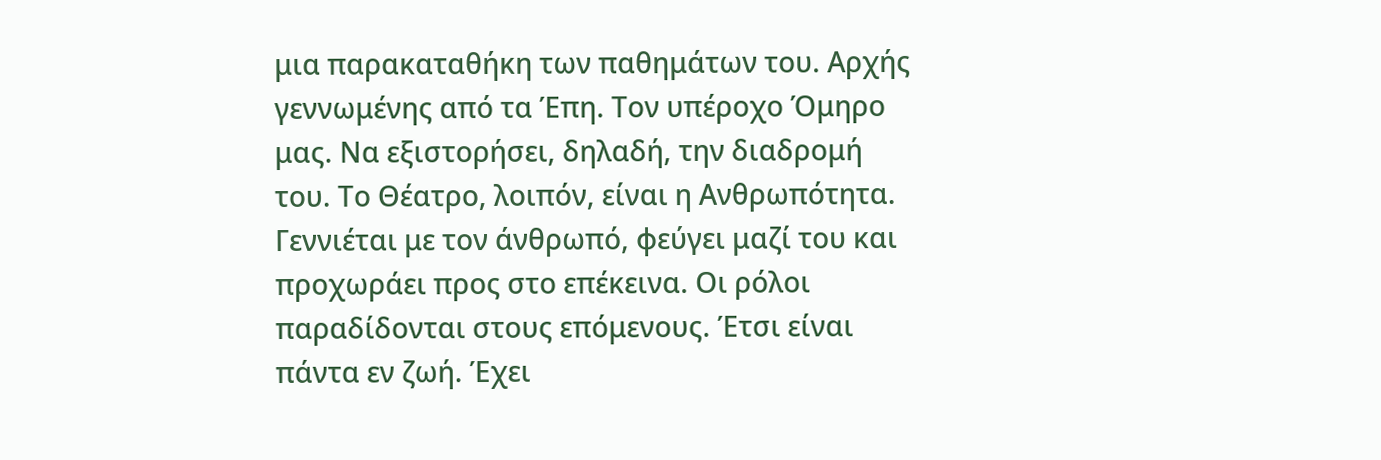μια παρακαταθήκη των παθημάτων του. Αρχής γεννωμένης από τα Έπη. Τον υπέροχο Όμηρο μας. Να εξιστορήσει, δηλαδή, την διαδρομή του. Το Θέατρο, λοιπόν, είναι η Ανθρωπότητα. Γεννιέται με τον άνθρωπό, φεύγει μαζί του και προχωράει προς στο επέκεινα. Οι ρόλοι παραδίδονται στους επόμενους. Έτσι είναι πάντα εν ζωή. Έχει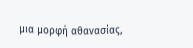μια μορφή αθανασίας,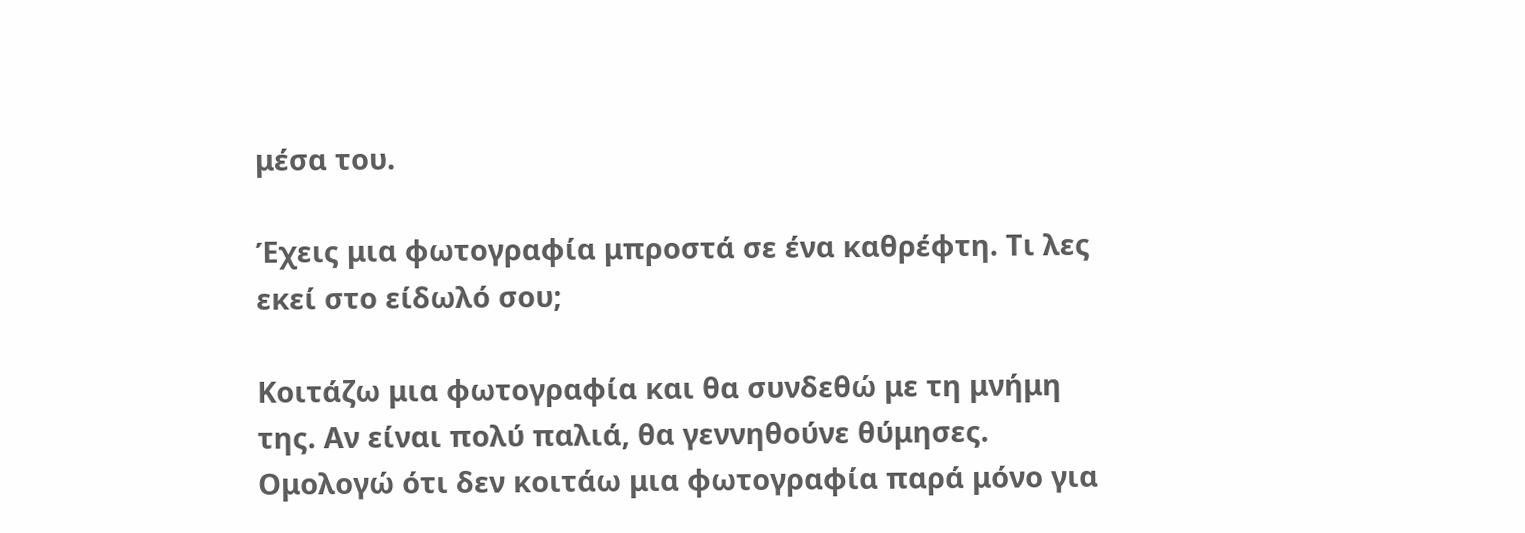μέσα του.

Έχεις μια φωτογραφία μπροστά σε ένα καθρέφτη. Τι λες εκεί στο είδωλό σου;

Κοιτάζω μια φωτογραφία και θα συνδεθώ με τη μνήμη της. Αν είναι πολύ παλιά, θα γεννηθούνε θύμησες. Ομολογώ ότι δεν κοιτάω μια φωτογραφία παρά μόνο για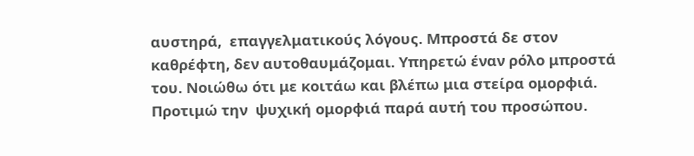αυστηρά,  επαγγελματικούς λόγους. Μπροστά δε στον καθρέφτη, δεν αυτοθαυμάζομαι. Υπηρετώ έναν ρόλο μπροστά του. Νοιώθω ότι με κοιτάω και βλέπω μια στείρα ομορφιά. Προτιμώ την  ψυχική ομορφιά παρά αυτή του προσώπου.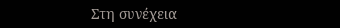Στη συνέχεια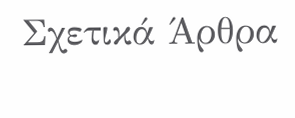Σχετικά Άρθρα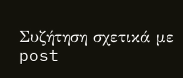Συζήτηση σχετικά με post